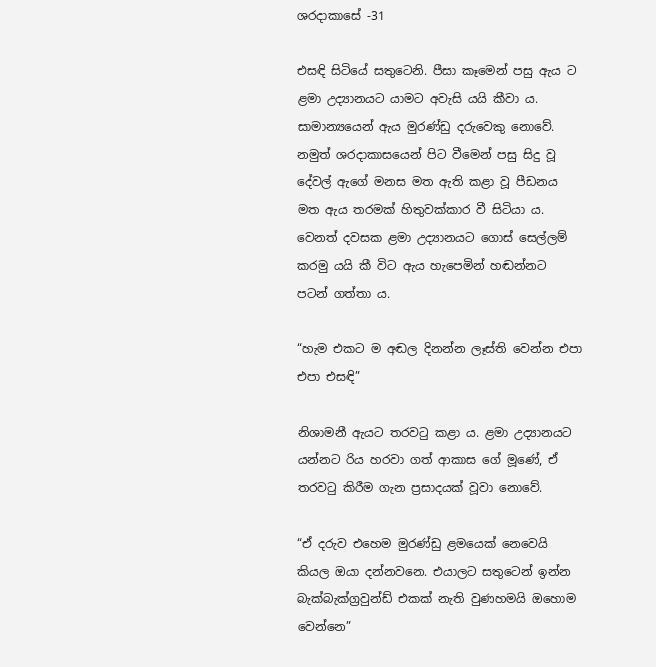ශරදාකාසේ -31

එසඳි සිටියේ සතුටෙනි. පීසා කෑමෙන් පසු ඇය ට ළමා උද්‍යානයට යාමට අවැසි යයි කීවා ය. සාමාන්‍යයෙන් ඇය මුරණ්ඩු දරුවෙකු නොවේ. නමුත් ශරදාකාසයෙන් පිට වීමෙන් පසු සිදු වූ දේවල් ඇගේ මනස මත ඇති කළා වූ පීඩනය මත ඇය තරමක් හිතුවක්කාර වී සිටියා ය. වෙනත් දවසක ළමා උද්‍යානයට ගොස් සෙල්ලම් කරමු යයි කී විට ඇය හැපෙමින් හඬන්නට පටන් ගත්තා ය.

“හැම එකට ම අඬල දිනන්න ලෑස්ති වෙන්න එපා එපා එසඳි”

නිශාමනී ඇයට තරවටු කළා ය. ළමා උද්‍යානයට යන්නට රිය හරවා ගත් ආකාස ගේ මූණේ, ඒ තරවටු කිරීම ගැන ප්‍රසාදයක් වූවා නොවේ.

“ඒ දරුව එහෙම මුරණ්ඩු ළමයෙක් නෙවෙයි කියල ඔයා දන්නවනෙ. එයාලට සතුටෙන් ඉන්න බැක්බැක්ග්‍රවුන්ඩ් එකක් නැති වුණහමයි ඔහොම වෙන්නෙ”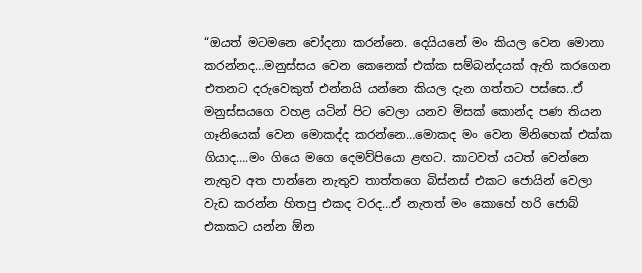“ඔයත් මටමනෙ චෝදනා කරන්නෙ. දෙයියනේ මං කියල වෙන මොනා කරන්නද…මනුස්සය වෙන කෙනෙක් එක්ක සම්බන්දයක් ඇති කරගෙන එතනට දරුවෙකුත් එන්නයි යන්නෙ කියල දැන ගත්තට පස්සෙ..ඒ මනුස්සයගෙ වහළ යටින් පිට වෙලා යනව මිසක් කොන්ද පණ තියන ගෑනියෙක් වෙන මොකද්ද කරන්නෙ…මොකද මං වෙන මිනිහෙක් එක්ක ගියාද….මං ගියෙ මගෙ දෙමව්පියො ළඟට. කාටවත් යටත් වෙන්නෙ නැතුව අත පාන්නෙ නැතුව තාත්තගෙ බිස්නස් එකට ජොයින් වෙලා වැඩ කරන්න හිතපු එකද වරද…ඒ නැතත් මං කොහේ හරි ජොබ් එකකට යන්න ඕන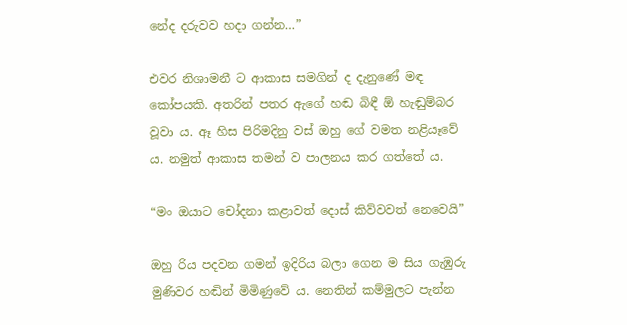නේද දරුවව හදා ගන්න…”

එවර නිශාමනී ට ආකාස සමගින් ද දැනුණේ මඳ කෝපයකි. අතරින් පතර ඇගේ හඬ බිඳී ඕ හැඬුම්බර වූවා ය. ඈ හිස පිරිමදිනු වස් ඔහු ගේ වමත නළියෑවේ ය. නමුත් ආකාස තමන් ව පාලනය කර ගත්තේ ය.

“මං ඔයාට චෝදනා කළාවත් දොස් කිව්වවත් නෙවෙයි”

ඔහු රිය පදවන ගමන් ඉදිරිය බලා ගෙන ම සිය ගැඹුරු මුණිවර හඬින් මිමිණුවේ ය. නෙතින් කම්මුලට පැන්න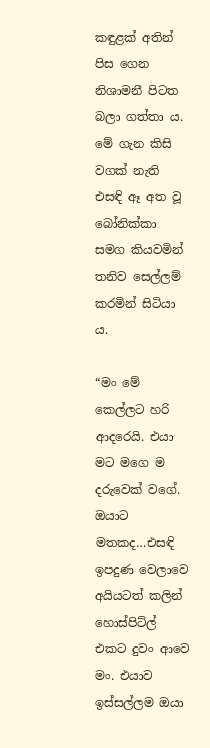කඳුළක් අතින් පිස ගෙන නිශාමනී පිටත බලා ගත්තා ය. මේ ගැන කිසි වගක් නැති එසඳි ඈ අත වූ බෝනික්කා සමග කියවමින් තනිව සෙල්ලම් කරමින් සිටියා ය.

“මං මේ කෙල්ලට හරි ආදරෙයි. එයා මට මගෙ ම දරුවෙක් වගේ. ඔයාට මතකද…එසඳි ඉපදුණ වෙලාවෙ අයියටත් කලින් හොස්පිට්ල් එකට දුවං ආවෙ මං. එයාව ඉස්සල්ලම ඔයා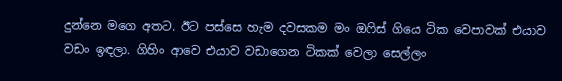දුන්නෙ මගෙ අතට. ඊට පස්සෙ හැම දවසකම මං ඔෆිස් ගියෙ ටික වෙපාවක් එයාව වඩං ඉඳලා. ගිහිං ආවෙ එයාව වඩාගෙන ටිකක් වෙලා සෙල්ලං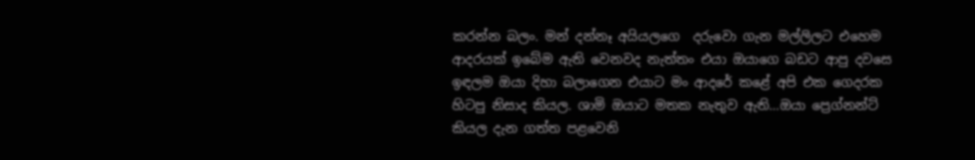කරන්න බලං. මන් දන්නෑ අයියලගෙ  දරුවො ගැන මල්ලිලට එහෙම ආදරයක් ඉබේම ඇති වෙනවද නැත්තං එයා ඔයාගෙ බඩට ආපු දවසෙ ඉඳලම ඔයා දිහා බලාගෙන එයාට මං ආදරේ කළේ අපි එක ගෙදරක හිටපු නිසාද කියල. ශාමි ඔයාට මතක නැතුව ඇති…ඔයා ප්‍රෙග්නන්ට් කියල දැන ගත්ත පළවෙනි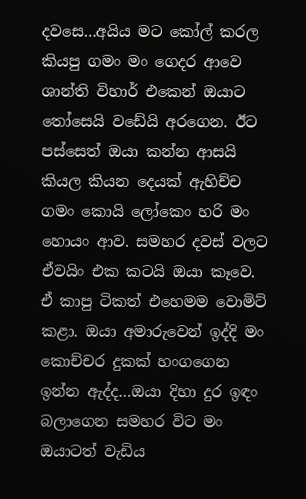දවසෙ…අයිය මට කෝල් කරල කියපු ගමං මං ගෙදර ආවෙ ශාන්ති විහාර් එකෙන් ඔයාට තෝසෙයි වඩේයි අරගෙන. ඊට පස්සෙත් ඔයා කන්න ආසයි කියල කියන දෙයක් ඇහිච්ච ගමං කොයි ලෝකෙං හරි මං හොයං ආව. සමහර දවස් වලට ඒවයිං එක කටයි ඔයා කෑවෙ. ඒ කාපු ටිකත් එහෙමම වොමිට් කළා. ඔයා අමාරුවෙන් ඉද්දි මං කොච්චර දුකක් හංගගෙන ඉන්න ඇද්ද…ඔයා දිහා දුර ඉඳං බලාගෙන සමහර විට මං ඔයාටත් වැඩිය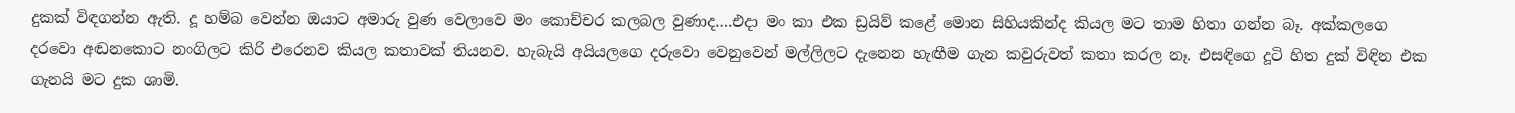දුකක් විඳගන්න ඇති. දූ හම්බ වෙන්න ඔයාට අමාරු වුණ වෙලාවෙ මං කොච්චර කලබල වුණාද….එදා මං කා එක ඩ්‍රයිව් කළේ මොන සිහියකින්ද කියල මට තාම හිතා ගන්න බෑ. අක්කලගෙ දරවො අඬනකොට නංගිලට කිරි එරෙනව කියල කතාවක් තියනව. හැබැයි අයියලගෙ දරුවො වෙනුවෙන් මල්ලිලට දැනෙන හැඟීම ගැන කවුරුවත් කතා කරල නෑ. එසඳිගෙ දූටි හිත දුක් විඳින එක ගැනයි මට දුක ශාමි.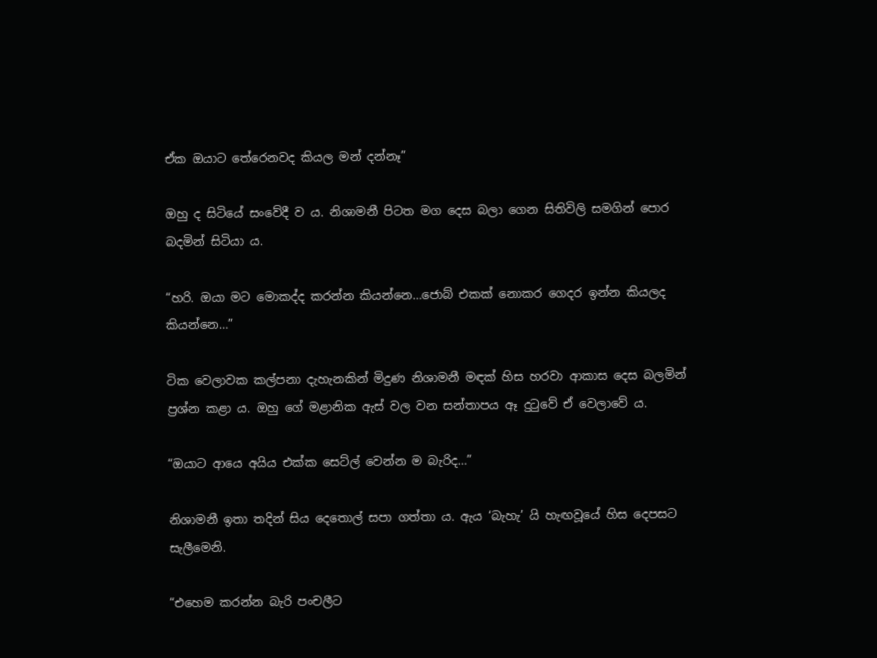ඒක ඔයාට තේරෙනවද කියල මන් දන්නෑ”

ඔහු ද සිටියේ සංවේදී ව ය. නිශාමනී පිටත මග දෙස බලා ගෙන සිතිවිලි සමගින් පොර බදමින් සිටියා ය.

“හරි. ඔයා මට මොකද්ද කරන්න කියන්නෙ…ජොබ් එකක් නොකර ගෙදර ඉන්න කියලද කියන්නෙ…”

ටික වෙලාවක කල්පනා දැහැනකින් මිදුණ නිශාමනී මඳක් හිස හරවා ආකාස දෙස බලමින් ප්‍රශ්න කළා ය. ඔහු ගේ මළානික ඇස් වල වන සන්තාපය ඈ දුටුවේ ඒ වෙලාවේ ය.

“ඔයාට ආයෙ අයිය එක්ක සෙට්ල් වෙන්න ම බැරිද…”

නිශාමනී ඉතා තදින් සිය දෙතොල් සපා ගත්තා ය. ඇය ‘බැහැ’ යි හැඟවූයේ හිස දෙපසට සැලීමෙනි.

“එහෙම කරන්න බැරි පංචලීට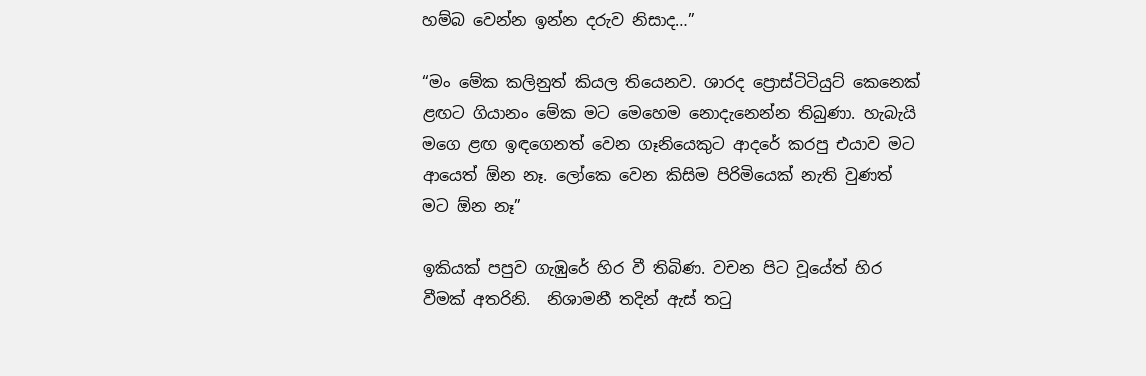හම්බ වෙන්න ඉන්න දරුව නිසාද…”

“මං මේක කලිනුත් කියල තියෙනව. ශාරද ප්‍රොස්ටිටියුට් කෙනෙක් ළඟට ගියානං මේක මට මෙහෙම නොදැනෙන්න තිබුණා. හැබැයි මගෙ ළඟ ඉඳගෙනත් වෙන ගෑනියෙකුට ආදරේ කරපු එයාව මට ආයෙත් ඕන නෑ. ලෝකෙ වෙන කිසිම පිරිමියෙක් නැති වුණත් මට ඕන නෑ”

ඉකියක් පපුව ගැඹුරේ හිර වී තිබිණ. වචන පිට වූයේත් හිර වීමක් අතරිනි.  නිශාමනී තදින් ඇස් තටු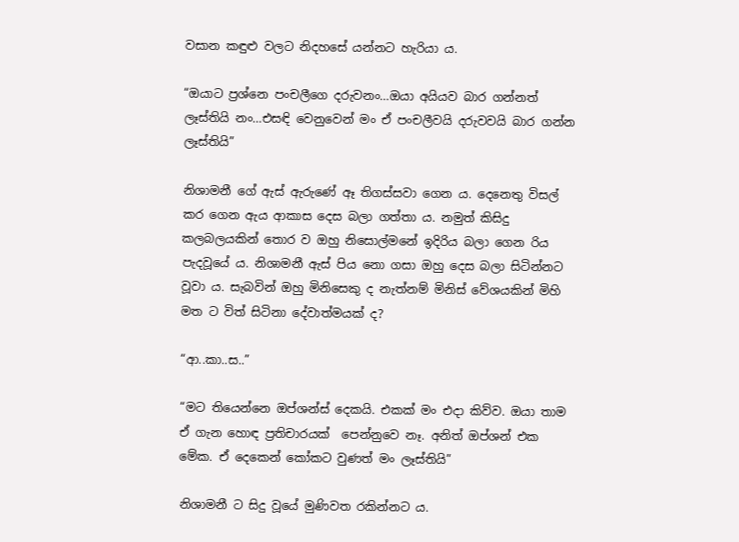වසාන කඳුළු වලට නිදහසේ යන්නට හැරියා ය.

“ඔයාට ප්‍රශ්නෙ පංචලීගෙ දරුවනං…ඔයා අයියව බාර ගන්නත් ලෑස්තියි නං…එසඳි වෙනුවෙන් මං ඒ පංචලීවයි දරුවවයි බාර ගන්න ලෑස්තියි”

නිශාමනී ගේ ඇස් ඇරුණේ ඈ තිගස්සවා ගෙන ය. දෙනෙතු විසල් කර ගෙන ඇය ආකාස දෙස බලා ගත්තා ය. නමුත් කිසිදු කලබලයකින් තොර ව ඔහු නිසොල්මනේ ඉදිරිය බලා ගෙන රිය පැදවූයේ ය. නිශාමනී ඇස් පිය නො ගසා ඔහු දෙස බලා සිටින්නට වූවා ය. සැබවින් ඔහු මිනිසෙකු ද නැත්නම් මිනිස් වේශයකින් මිහි මත ට විත් සිටිනා දේවාත්මයක් ද?

“ආ..කා..ස..”

“මට තියෙන්නෙ ඔප්ශන්ස් දෙකයි. එකක් මං එදා කිව්ව. ඔයා තාම ඒ ගැන හොඳ ප්‍රතිචාරයක්  පෙන්නුවෙ නෑ. අනිත් ඔප්ශන් එක මේක. ඒ දෙකෙන් කෝකට වුණත් මං ලෑස්තියි”

නිශාමනී ට සිදු වූයේ මුණිවත රකින්නට ය.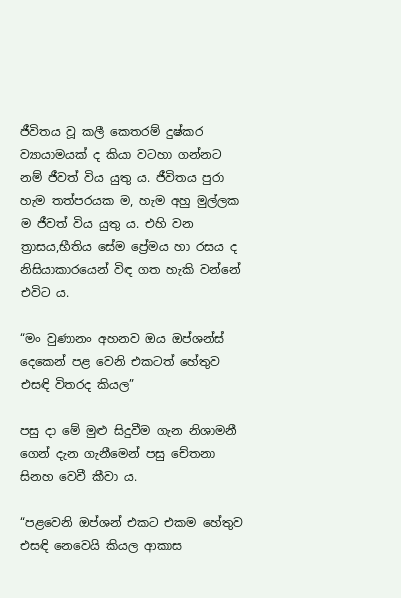ජීවිතය වූ කලී කෙතරම් දුෂ්කර ව්‍යායාමයක් ද කියා වටහා ගන්නට නම් ජීවත් විය යුතු ය. ජීවිතය පුරා හැම තත්පරයක ම, හැම අහු මුල්ලක ම ජීවත් විය යුතු ය. එහි වන ත්‍රාසය,භීතිය සේම ප්‍රේමය හා රසය ද නිසියාකාරයෙන් විඳ ගත හැකි වන්නේ එවිට ය.

“මං වුණානං අහනව ඔය ඔප්ශන්ස් දෙකෙන් පළ වෙනි එකටත් හේතුව එසඳි විතරද කියල”

පසු දා මේ මුළු සිදුවීම ගැන නිශාමනී ගෙන් දැන ගැනීමෙන් පසු චේතනා සිනහ වෙවී කීවා ය.

“පළවෙනි ඔප්ශන් එකට එකම හේතුව එසඳි නෙවෙයි කියල ආකාස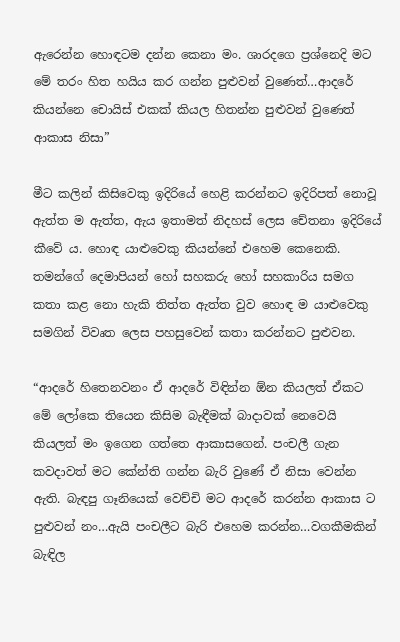ඇරෙන්න හොඳටම දන්න කෙනා මං. ශාරදගෙ ප්‍රශ්නෙදි මට මේ තරං හිත හයිය කර ගන්න පුළුවන් වුණෙත්…ආදරේ කියන්නෙ චොයිස් එකක් කියල හිතන්න පුළුවන් වුණෙත් ආකාස නිසා”

මීට කලින් කිසිවෙකු ඉදිරියේ හෙළි කරන්නට ඉදිරිපත් නොවූ ඇත්ත ම ඇත්ත, ඇය ඉතාමත් නිදහස් ලෙස චේතනා ඉදිරියේ කීවේ ය. හොඳ යාළුවෙකු කියන්නේ එහෙම කෙනෙකි. තමන්ගේ දෙමාපියන් හෝ සහකරු හෝ සහකාරිය සමග කතා කළ නො හැකි තිත්ත ඇත්ත වුව හොඳ ම යාළුවෙකු සමගින් විවෘත ලෙස පහසුවෙන් කතා කරන්නට පුළුවන.

“ආදරේ හිතෙනවනං ඒ ආදරේ විඳින්න ඕන කියලත් ඒකට මේ ලෝකෙ තියෙන කිසිම බැඳීමක් බාදාවක් නෙවෙයි කියලත් මං ඉගෙන ගත්තෙ ආකාසගෙන්. පංචලී ගැන කවදාවත් මට කේන්ති ගන්න බැරි වුණේ ඒ නිසා වෙන්න ඇති. බැඳපු ගෑනියෙක් වෙච්චි මට ආදරේ කරන්න ආකාස ට පුළුවන් නං…ඇයි පංචලීට බැරි එහෙම කරන්න…වගකීමකින් බැඳිල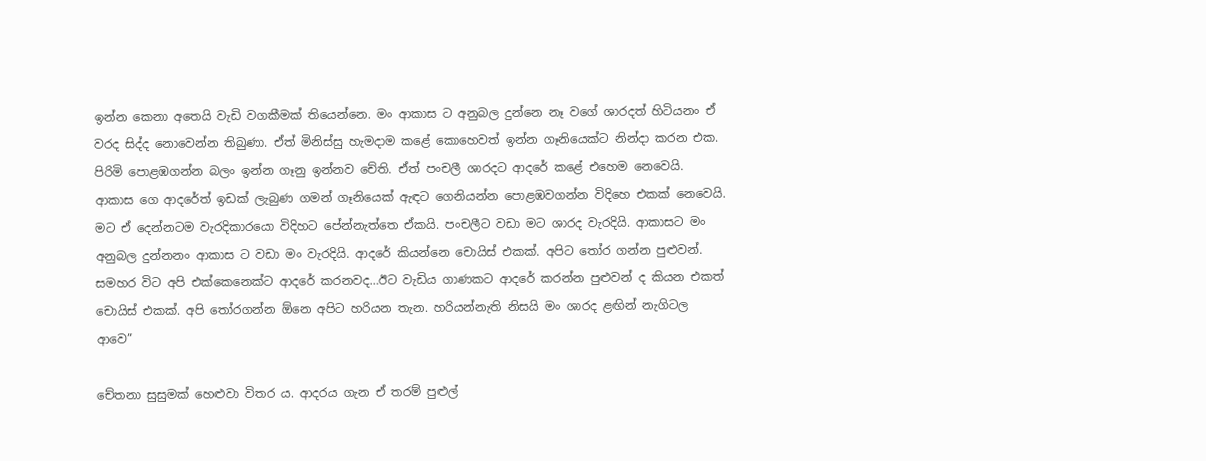ඉන්න කෙනා අතෙයි වැඩි වගකීමක් තියෙන්නෙ. මං ආකාස ට අනුබල දුන්නෙ නෑ වගේ ශාරදත් හිටියනං ඒ වරද සිද්ද නොවෙන්න තිබුණා. ඒත් මිනිස්සු හැමදාම කළේ කොහෙවත් ඉන්න ගෑනියෙක්ට නින්දා කරන එක. පිරිමි පොළඹගන්න බලං ඉන්න ගෑනු ඉන්නව චේති. ඒත් පංචලී ශාරදට ආදරේ කළේ එහෙම නෙවෙයි. ආකාස ගෙ ආදරේත් ඉඩක් ලැබුණ ගමන් ගෑනියෙක් ඇඳට ගෙනියන්න පොළඹවගන්න විදිහෙ එකක් නෙවෙයි. මට ඒ දෙන්නටම වැරදිකාරයො විදිහට පේන්නැත්තෙ ඒකයි. පංචලීට වඩා මට ශාරද වැරදියි. ආකාසට මං අනුබල දුන්නනං ආකාස ට වඩා මං වැරදියි. ආදරේ කියන්නෙ චොයිස් එකක්. අපිට තෝර ගන්න පුළුවන්. සමහර විට අපි එක්කෙනෙක්ට ආදරේ කරනවද…ඊට වැඩිය ගාණකට ආදරේ කරන්න පුළුවන් ද කියන එකත් චොයිස් එකක්. අපි තෝරගන්න ඕනෙ අපිට හරියන තැන. හරියන්නැති නිසයි මං ශාරද ළඟින් නැගිටල ආවෙ”

චේතනා සුසුමක් හෙළුවා විතර ය. ආදරය ගැන ඒ තරම් පුළුල්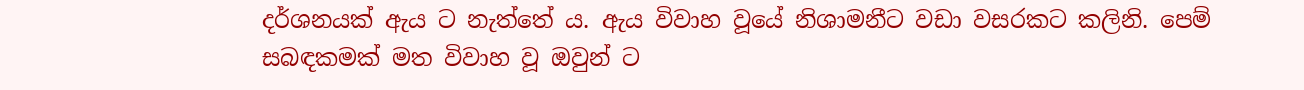දර්ශනයක් ඇය ට නැත්තේ ය. ඇය විවාහ වූයේ නිශාමනීට වඩා වසරකට කලිනි. පෙම් සබඳකමක් මත විවාහ වූ ඔවුන් ට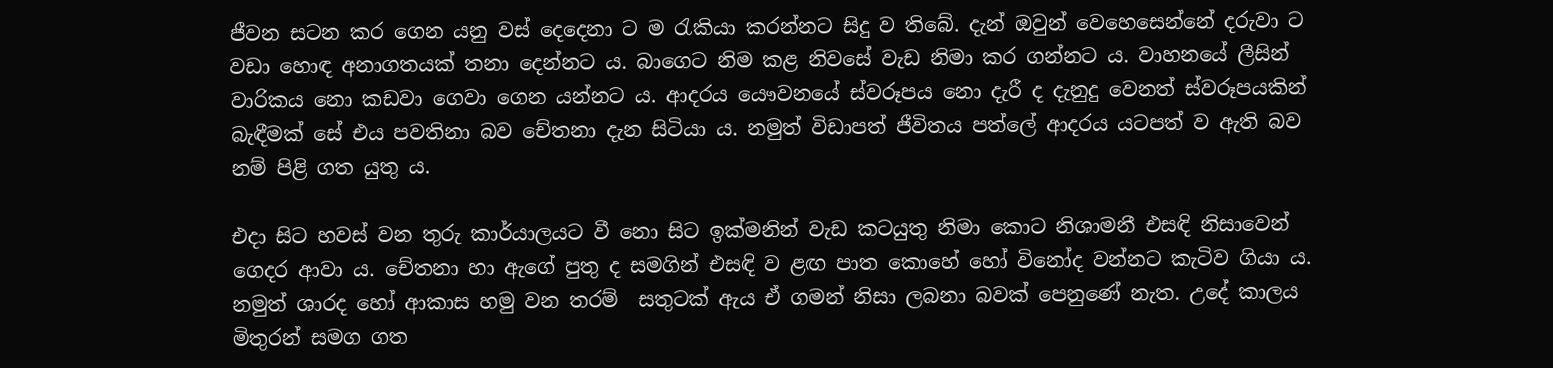ජීවන සටන කර ගෙන යනු වස් දෙදෙනා ට ම රැකියා කරන්නට සිදු ව තිබේ. දැන් ඔවුන් වෙහෙසෙන්නේ දරුවා ට වඩා හොඳ අනාගතයක් තනා දෙන්නට ය. බාගෙට නිම කළ නිවසේ වැඩ නිමා කර ගන්නට ය. වාහනයේ ලීසින් වාරිකය නො කඩවා ගෙවා ගෙන යන්නට ය. ආදරය යෞවනයේ ස්වරූපය නො දැරී ද දැනුදු වෙනත් ස්වරූපයකින් බැඳීමක් සේ එය පවතිනා බව චේතනා දැන සිටියා ය. නමුත් විඩාපත් ජීවිතය පත්ලේ ආදරය යටපත් ව ඇති බව නම් පිළි ගත යුතු ය.

එදා සිට හවස් වන තුරු කාර්යාලයට වී නො සිට ඉක්මනින් වැඩ කටයුතු නිමා කොට නිශාමනී එසඳි නිසාවෙන් ගෙදර ආවා ය. චේතනා හා ඇගේ පුතු ද සමගින් එසඳි ව ළඟ පාත කොහේ හෝ විනෝද වන්නට කැටිව ගියා ය. නමුත් ශාරද හෝ ආකාස හමු වන තරම්  සතුටක් ඇය ඒ ගමන් නිසා ලබනා බවක් පෙනුණේ නැත. උදේ කාලය මිතුරන් සමග ගත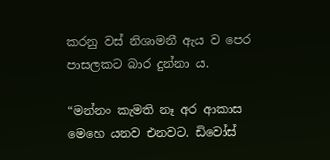කරනු වස් නිශාමනී ඇය ව පෙර පාසලකට බාර දුන්නා ය.

“මන්නං කැමති නෑ අර ආකාස මෙහෙ යනව එනවට. ඩිවෝස්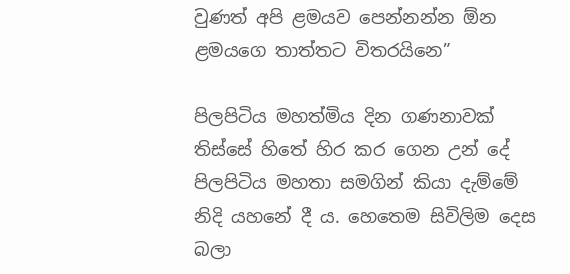වුණත් අපි ළමයව පෙන්නන්න ඕන ළමයගෙ තාත්තට විතරයිනෙ”

පිලපිටිය මහත්මිය දින ගණනාවක් තිස්සේ හිතේ හිර කර ගෙන උන් දේ පිලපිටිය මහතා සමගින් කියා දැම්මේ නිදි යහනේ දී ය. හෙතෙම සිවිලිම දෙස බලා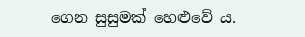ගෙන සුසුමක් හෙළුවේ ය.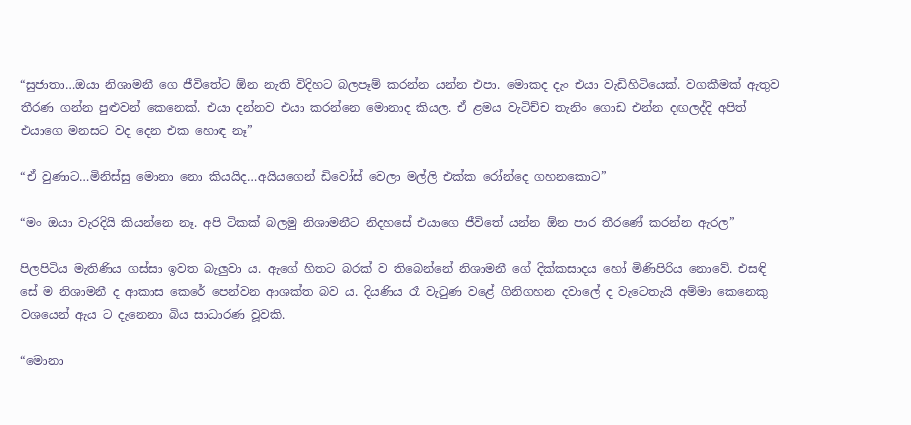“සුජාතා…ඔයා නිශාමනී ගෙ ජීවිතේට ඕන නැති විදිහට බලපෑම් කරන්න යන්න එපා. මොකද දැං එයා වැඩිහිටියෙක්. වගකීමක් ඇතුව තීරණ ගන්න පුළුවන් කෙනෙක්. එයා දන්නව එයා කරන්නෙ මොනාද කියල. ඒ ළමය වැටිච්ච තැනිං ගොඩ එන්න දඟලද්දි අපිත් එයාගෙ මනසට වද දෙන එක හොඳ නෑ”

“ඒ වුණාට…මිනිස්සු මොනා නො කියයිද…අයියගෙන් ඩිවෝස් වෙලා මල්ලි එක්ක රෝන්දෙ ගහනකොට”

“මං ඔයා වැරදියි කියන්නෙ නෑ. අපි ටිකක් බලමු නිශාමනීට නිදහසේ එයාගෙ ජීවිතේ යන්න ඕන පාර තීරණේ කරන්න ඇරල”

පිලපිටිය මැතිණිය ගස්සා ඉවත බැලුවා ය. ඇගේ හිතට බරක් ව තිබෙන්නේ නිශාමනී ගේ දික්කසාදය හෝ මිණිපිරිය නොවේ. එසඳි සේ ම නිශාමනී ද ආකාස කෙරේ පෙන්වන ආශක්ත බව ය. දියණිය රෑ වැටුණ වළේ ගිනිගහන දවාලේ ද වැටෙතැයි අම්මා කෙනෙකු වශයෙන් ඇය ට දැනෙනා බිය සාධාරණ වූවකි.

“මොනා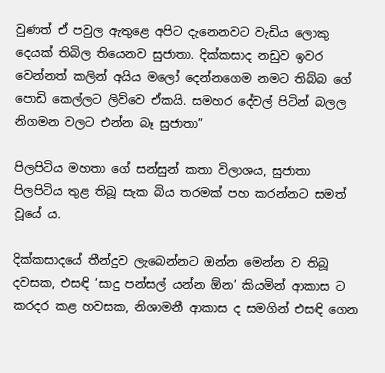වුණත් ඒ පවුල ඇතුළෙ අපිට දැනෙනවට වැඩිය ලොකු දෙයක් තිබිල තියෙනව සුජාතා. දික්කසාද නඩුව ඉවර වෙන්නත් කලින් අයිය මලෝ දෙන්නගෙම නමට තිබ්බ ගේ පොඩි කෙල්ලට ලිව්වෙ ඒකයි. සමහර දේවල් පිටින් බලල නිගමන වලට එන්න බෑ සුජාතා”

පිලපිටිය මහතා ගේ සන්සුන් කතා විලාශය, සුජාතා පිලපිටිය තුළ තිබූ සැක බිය තරමක් පහ කරන්නට සමත් වූයේ ය.

දික්කසාදයේ තීන්දුව ලැබෙන්නට ඔන්න මෙන්න ව තිබූ දවසක, එසඳි ‘සාදු පන්සල් යන්න ඕන’ කියමින් ආකාස ට කරදර කළ හවසක, නිශාමනී ආකාස ද සමගින් එසඳි ගෙන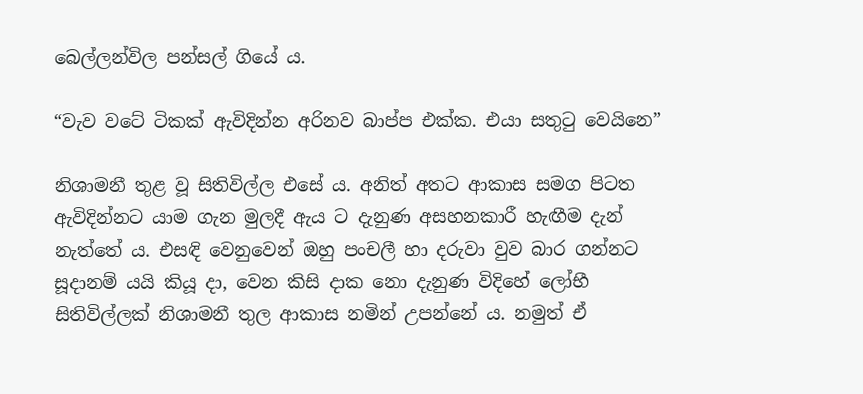බෙල්ලන්විල පන්සල් ගියේ ය.

“වැව වටේ ටිකක් ඇවිදින්න අරිනව බාප්ප එක්ක. එයා සතුටු වෙයිනෙ”

නිශාමනී තුළ වූ සිතිවිල්ල එසේ ය. අනිත් අතට ආකාස සමග පිටත ඇවිදින්නට යාම ගැන මුලදී ඇය ට දැනුණ අසහනකාරී හැඟීම දැන් නැත්තේ ය. එසඳි වෙනුවෙන් ඔහු පංචලී හා දරුවා වුව බාර ගන්නට සූදානම් යයි කියූ දා, වෙන කිසි දාක නො දැනුණ විදිහේ ලෝභී සිතිවිල්ලක් නිශාමනී තුල ආකාස නමින් උපන්නේ ය. නමුත් ඒ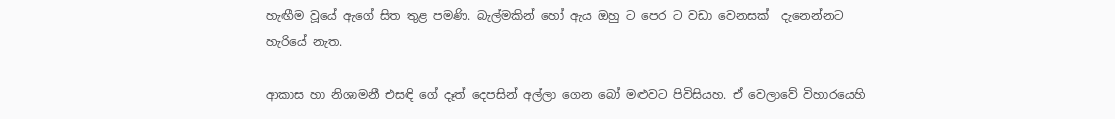හැඟීම වූයේ ඇගේ සිත තුළ පමණි. බැල්මකින් හෝ ඇය ඔහු ට පෙර ට වඩා වෙනසක්  දැනෙන්නට හැරියේ නැත.

ආකාස හා නිශාමනී එසඳි ගේ දෑත් දෙපසින් අල්ලා ගෙන බෝ මළුවට පිවිසියහ. ඒ වෙලාවේ විහාරයෙහි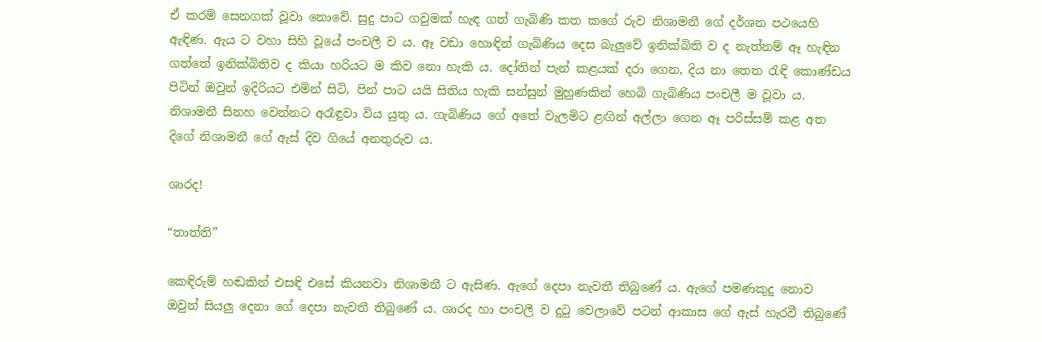ඒ කරම් සෙනගක් වූවා නොවේ. සුදු පාට ගවුමක් හැඳ ගත් ගැබිණි කත කගේ රුව නිශාමනී ගේ දර්ශන පථයෙහි ඇඳිණ. ඇය ට වහා සිහි වූයේ පංචලී ව ය. ඈ වඩා හොඳින් ගැබිණිය දෙස බැලුවේ ඉනික්බිති ව ද නැත්නම් ඈ හැඳින ගත්තේ ඉනික්බිතිව ද කියා හරියට ම කිව නො හැකි ය. දෝතින් පැන් කළයක් දරා ගෙන, දිය නා තෙත රැඳි කොණ්ඩය පිටින් ඔවුන් ඉදිරියට එමින් සිටි, පින් පාට යයි සිතිය හැකි සන්සුන් මුහුණකින් හෙබි ගැබිණිය පංචලී ම වූවා ය. නිශාමනී සිනහ වෙන්නට අරෑඳුවා විය යුතු ය. ගැබිණිය ගේ අතේ වැලමිට ළඟින් අල්ලා ගෙන ඈ පරිස්සම් කළ අත දිගේ නිශාමනී ගේ ඇස් දිව ගියේ අනතුරුව ය.

ශාරද!

“තාත්ති”

කෙඳිරුම් හඬකින් එසඳි එසේ කියනවා නිශාමනී ට ඇසිණ. ඇගේ දෙපා නැවතී තිබුණේ ය. ඇගේ පමණකුදු නොව ඔවුන් සියලු දෙනා ගේ දෙපා නැවතී තිබුණේ ය. ශාරද හා පංචලී ව දුටු වෙලාවේ පටන් ආකාස ගේ ඇස් හැරවී තිබුණේ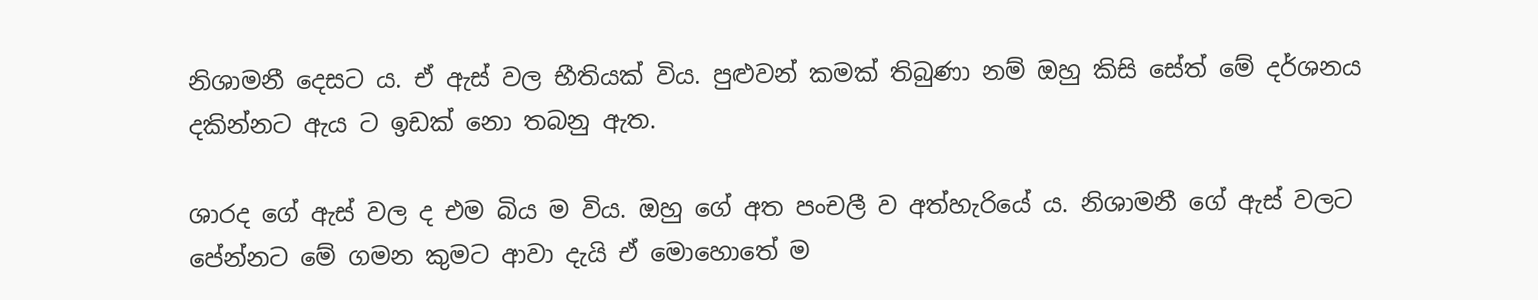නිශාමනී දෙසට ය. ඒ ඇස් වල භීතියක් විය. පුළුවන් කමක් තිබුණා නම් ඔහු කිසි සේත් මේ දර්ශනය දකින්නට ඇය ට ඉඩක් නො තබනු ඇත.

ශාරද ගේ ඇස් වල ද එම බිය ම විය. ඔහු ගේ අත පංචලී ව අත්හැරියේ ය. නිශාමනී ගේ ඇස් වලට පේන්නට මේ ගමන කුමට ආවා දැයි ඒ මොහොතේ ම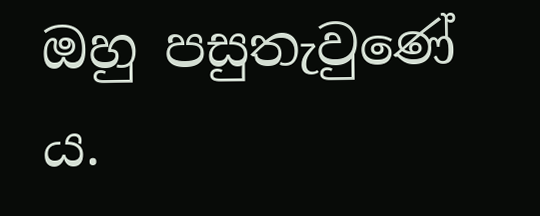ඔහු පසුතැවුණේ ය.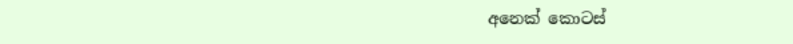අනෙක් කොටස්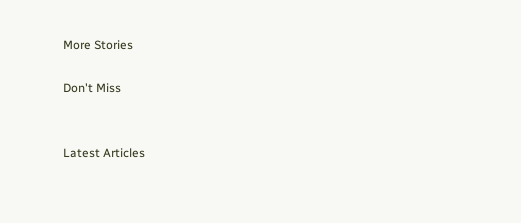More Stories

Don't Miss


Latest Articles